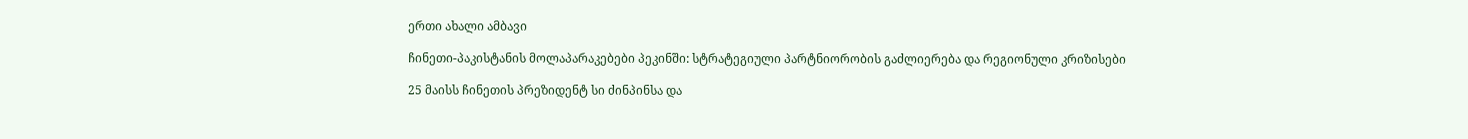ერთი ახალი ამბავი

ჩინეთი-პაკისტანის მოლაპარაკებები პეკინში: სტრატეგიული პარტნიორობის გაძლიერება და რეგიონული კრიზისები

25 მაისს ჩინეთის პრეზიდენტ სი ძინპინსა და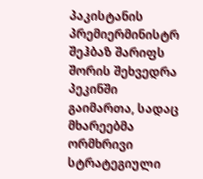პაკისტანის პრემიერმინისტრ შეჰბაზ შარიფს შორის შეხვედრა პეკინში გაიმართა, სადაც მხარეებმა ორმხრივი სტრატეგიული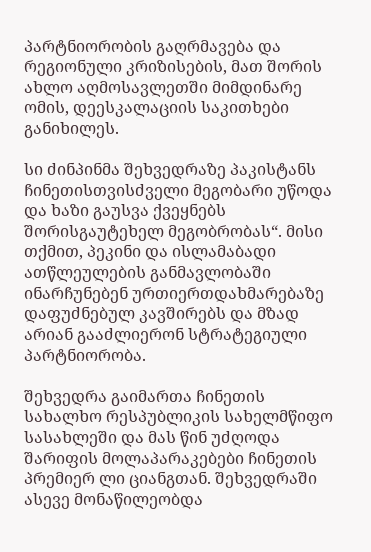პარტნიორობის გაღრმავება და რეგიონული კრიზისების, მათ შორის ახლო აღმოსავლეთში მიმდინარე ომის, დეესკალაციის საკითხები განიხილეს.

სი ძინპინმა შეხვედრაზე პაკისტანს ჩინეთისთვისძველი მეგობარი უწოდა და ხაზი გაუსვა ქვეყნებს შორისგაუტეხელ მეგობრობას“. მისი თქმით, პეკინი და ისლამაბადი ათწლეულების განმავლობაში ინარჩუნებენ ურთიერთდახმარებაზე დაფუძნებულ კავშირებს და მზად არიან გააძლიერონ სტრატეგიული პარტნიორობა.

შეხვედრა გაიმართა ჩინეთის სახალხო რესპუბლიკის სახელმწიფო სასახლეში და მას წინ უძღოდა შარიფის მოლაპარაკებები ჩინეთის პრემიერ ლი ციანგთან. შეხვედრაში ასევე მონაწილეობდა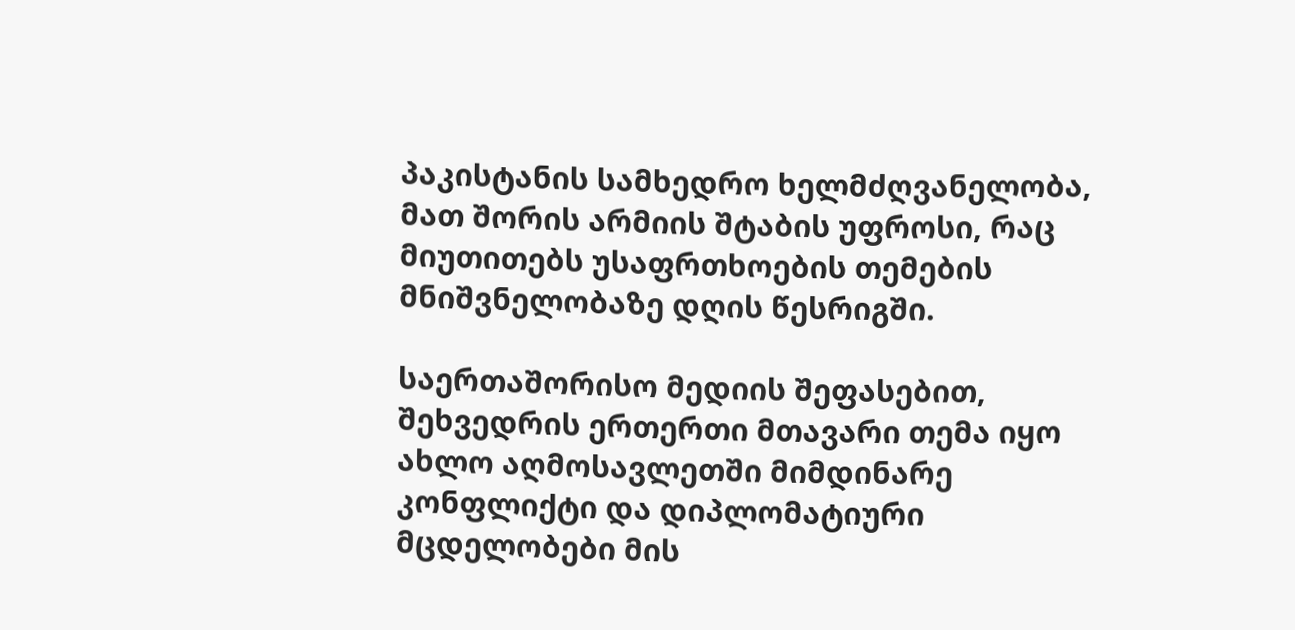პაკისტანის სამხედრო ხელმძღვანელობა, მათ შორის არმიის შტაბის უფროსი, რაც მიუთითებს უსაფრთხოების თემების მნიშვნელობაზე დღის წესრიგში.

საერთაშორისო მედიის შეფასებით, შეხვედრის ერთერთი მთავარი თემა იყო ახლო აღმოსავლეთში მიმდინარე კონფლიქტი და დიპლომატიური მცდელობები მის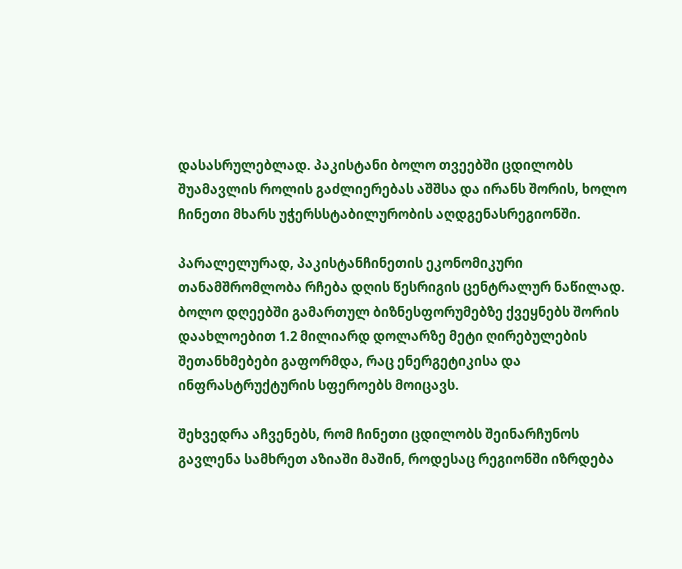დასასრულებლად. პაკისტანი ბოლო თვეებში ცდილობს შუამავლის როლის გაძლიერებას აშშსა და ირანს შორის, ხოლო ჩინეთი მხარს უჭერსსტაბილურობის აღდგენასრეგიონში.

პარალელურად, პაკისტანჩინეთის ეკონომიკური თანამშრომლობა რჩება დღის წესრიგის ცენტრალურ ნაწილად. ბოლო დღეებში გამართულ ბიზნესფორუმებზე ქვეყნებს შორის დაახლოებით 1.2 მილიარდ დოლარზე მეტი ღირებულების შეთანხმებები გაფორმდა, რაც ენერგეტიკისა და ინფრასტრუქტურის სფეროებს მოიცავს.

შეხვედრა აჩვენებს, რომ ჩინეთი ცდილობს შეინარჩუნოს გავლენა სამხრეთ აზიაში მაშინ, როდესაც რეგიონში იზრდება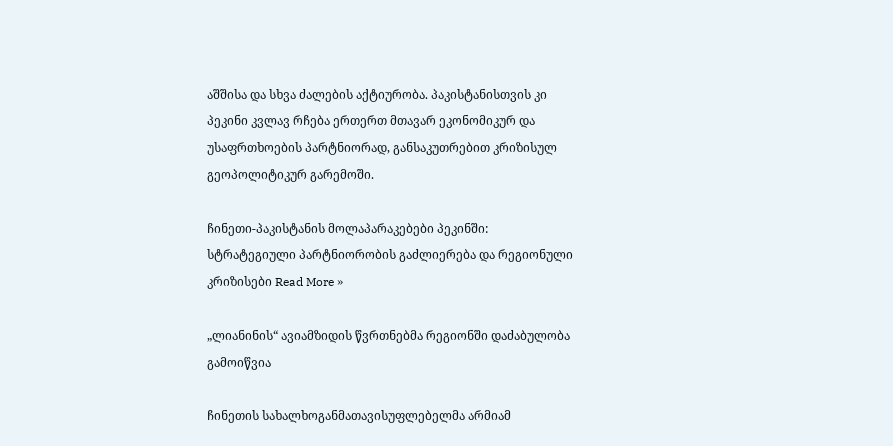აშშისა და სხვა ძალების აქტიურობა. პაკისტანისთვის კი პეკინი კვლავ რჩება ერთერთ მთავარ ეკონომიკურ და უსაფრთხოების პარტნიორად, განსაკუთრებით კრიზისულ გეოპოლიტიკურ გარემოში.

ჩინეთი-პაკისტანის მოლაპარაკებები პეკინში: სტრატეგიული პარტნიორობის გაძლიერება და რეგიონული კრიზისები Read More »

„ლიანინის“ ავიამზიდის წვრთნებმა რეგიონში დაძაბულობა გამოიწვია

ჩინეთის სახალხოგანმათავისუფლებელმა არმიამ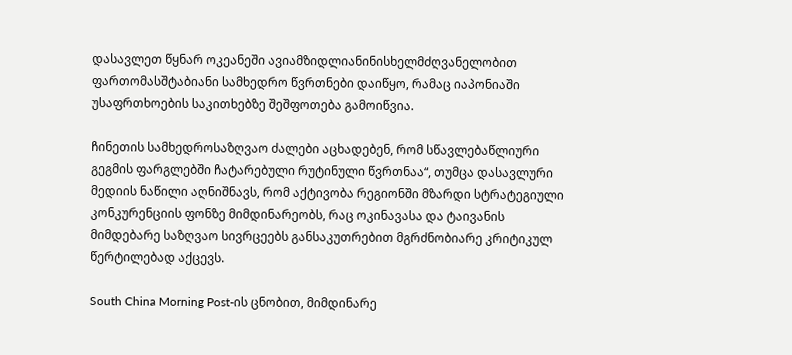დასავლეთ წყნარ ოკეანეში ავიამზიდლიანინისხელმძღვანელობით ფართომასშტაბიანი სამხედრო წვრთნები დაიწყო, რამაც იაპონიაში უსაფრთხოების საკითხებზე შეშფოთება გამოიწვია.

ჩინეთის სამხედროსაზღვაო ძალები აცხადებენ, რომ სწავლებაწლიური გეგმის ფარგლებში ჩატარებული რუტინული წვრთნაა“, თუმცა დასავლური მედიის ნაწილი აღნიშნავს, რომ აქტივობა რეგიონში მზარდი სტრატეგიული კონკურენციის ფონზე მიმდინარეობს, რაც ოკინავასა და ტაივანის მიმდებარე საზღვაო სივრცეებს განსაკუთრებით მგრძნობიარე კრიტიკულ წერტილებად აქცევს.

South China Morning Post-ის ცნობით, მიმდინარე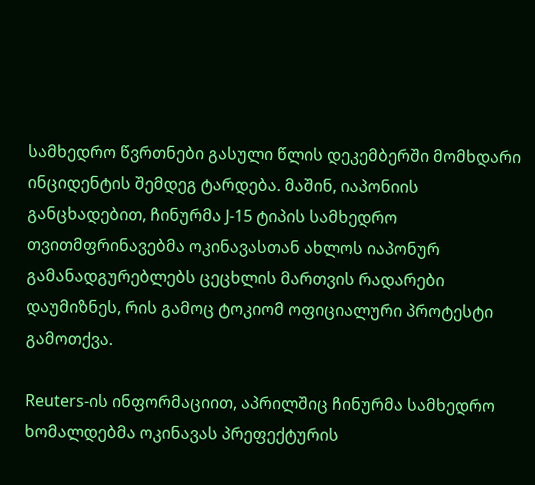სამხედრო წვრთნები გასული წლის დეკემბერში მომხდარი ინციდენტის შემდეგ ტარდება. მაშინ, იაპონიის განცხადებით, ჩინურმა J-15 ტიპის სამხედრო თვითმფრინავებმა ოკინავასთან ახლოს იაპონურ გამანადგურებლებს ცეცხლის მართვის რადარები დაუმიზნეს, რის გამოც ტოკიომ ოფიციალური პროტესტი გამოთქვა.

Reuters-ის ინფორმაციით, აპრილშიც ჩინურმა სამხედრო ხომალდებმა ოკინავას პრეფექტურის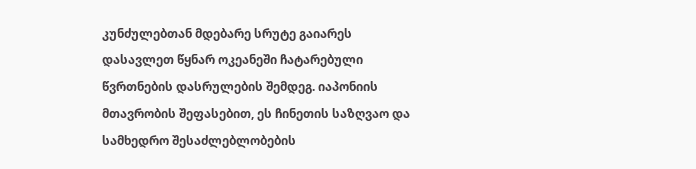კუნძულებთან მდებარე სრუტე გაიარეს დასავლეთ წყნარ ოკეანეში ჩატარებული წვრთნების დასრულების შემდეგ. იაპონიის მთავრობის შეფასებით, ეს ჩინეთის საზღვაო და სამხედრო შესაძლებლობების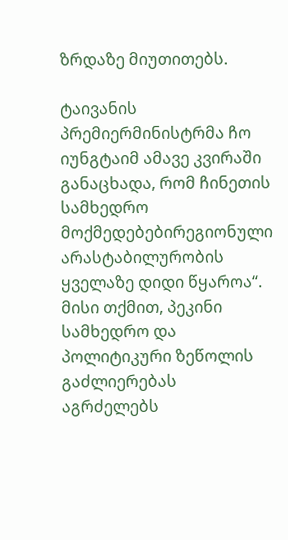ზრდაზე მიუთითებს.

ტაივანის პრემიერმინისტრმა ჩო იუნგტაიმ ამავე კვირაში განაცხადა, რომ ჩინეთის სამხედრო მოქმედებებირეგიონული არასტაბილურობის ყველაზე დიდი წყაროა“. მისი თქმით, პეკინი სამხედრო და პოლიტიკური ზეწოლის გაძლიერებას აგრძელებს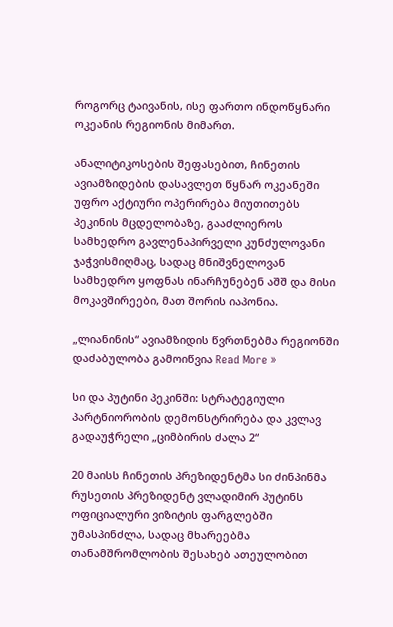როგორც ტაივანის, ისე ფართო ინდოწყნარი ოკეანის რეგიონის მიმართ.

ანალიტიკოსების შეფასებით, ჩინეთის ავიამზიდების დასავლეთ წყნარ ოკეანეში უფრო აქტიური ოპერირება მიუთითებს პეკინის მცდელობაზე, გააძლიეროს სამხედრო გავლენაპირველი კუნძულოვანი ჯაჭვისმიღმაც, სადაც მნიშვნელოვან სამხედრო ყოფნას ინარჩუნებენ აშშ და მისი მოკავშირეები, მათ შორის იაპონია.

„ლიანინის“ ავიამზიდის წვრთნებმა რეგიონში დაძაბულობა გამოიწვია Read More »

სი და პუტინი პეკინში: სტრატეგიული პარტნიორობის დემონსტრირება და კვლავ გადაუჭრელი „ციმბირის ძალა 2“

20 მაისს ჩინეთის პრეზიდენტმა სი ძინპინმა რუსეთის პრეზიდენტ ვლადიმირ პუტინს ოფიციალური ვიზიტის ფარგლებში უმასპინძლა, სადაც მხარეებმა თანამშრომლობის შესახებ ათეულობით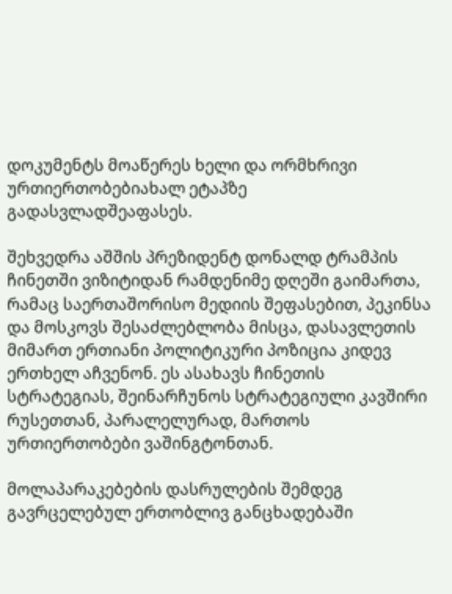დოკუმენტს მოაწერეს ხელი და ორმხრივი ურთიერთობებიახალ ეტაპზე გადასვლადშეაფასეს.

შეხვედრა აშშის პრეზიდენტ დონალდ ტრამპის ჩინეთში ვიზიტიდან რამდენიმე დღეში გაიმართა, რამაც საერთაშორისო მედიის შეფასებით, პეკინსა და მოსკოვს შესაძლებლობა მისცა, დასავლეთის მიმართ ერთიანი პოლიტიკური პოზიცია კიდევ ერთხელ აჩვენონ. ეს ასახავს ჩინეთის სტრატეგიას, შეინარჩუნოს სტრატეგიული კავშირი რუსეთთან, პარალელურად, მართოს ურთიერთობები ვაშინგტონთან.

მოლაპარაკებების დასრულების შემდეგ გავრცელებულ ერთობლივ განცხადებაში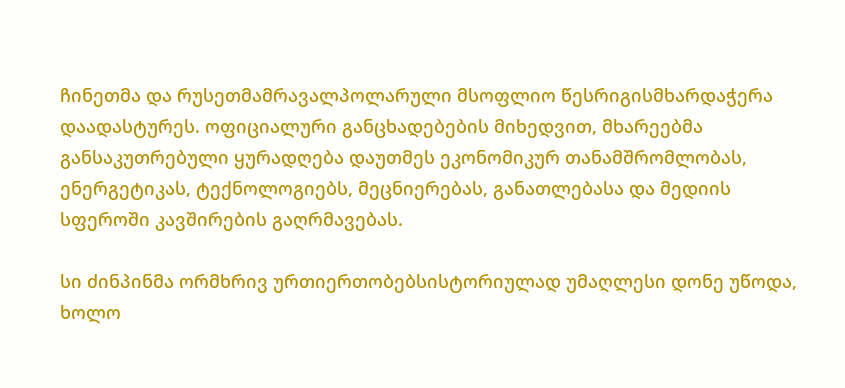ჩინეთმა და რუსეთმამრავალპოლარული მსოფლიო წესრიგისმხარდაჭერა დაადასტურეს. ოფიციალური განცხადებების მიხედვით, მხარეებმა განსაკუთრებული ყურადღება დაუთმეს ეკონომიკურ თანამშრომლობას, ენერგეტიკას, ტექნოლოგიებს, მეცნიერებას, განათლებასა და მედიის სფეროში კავშირების გაღრმავებას.

სი ძინპინმა ორმხრივ ურთიერთობებსისტორიულად უმაღლესი დონე უწოდა, ხოლო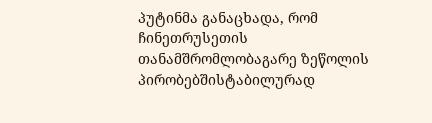პუტინმა განაცხადა, რომ ჩინეთრუსეთის თანამშრომლობაგარე ზეწოლის პირობებშისტაბილურად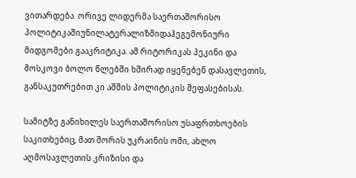ვითარდება. ორივე ლიდერმა საერთაშორისო პოლიტიკაშიუნილატერალიზმიდაჰეგემონიური მიდგომები გააკრიტიკა. ამ რიტორიკას პეკინი და მოსკოვი ბოლო წლებში ხშირად იყენებენ დასავლეთის, განსაკუთრებით კი აშშის პოლიტიკის შეფასებისას.

სამიტზე განიხილეს საერთაშორისო უსაფრთხოების საკითხებიც, მათ შორის უკრაინის ომი, ახლო აღმოსავლეთის კრიზისი და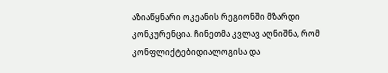აზიაწყნარი ოკეანის რეგიონში მზარდი კონკურენცია. ჩინეთმა კვლავ აღნიშნა, რომ კონფლიქტებიდიალოგისა და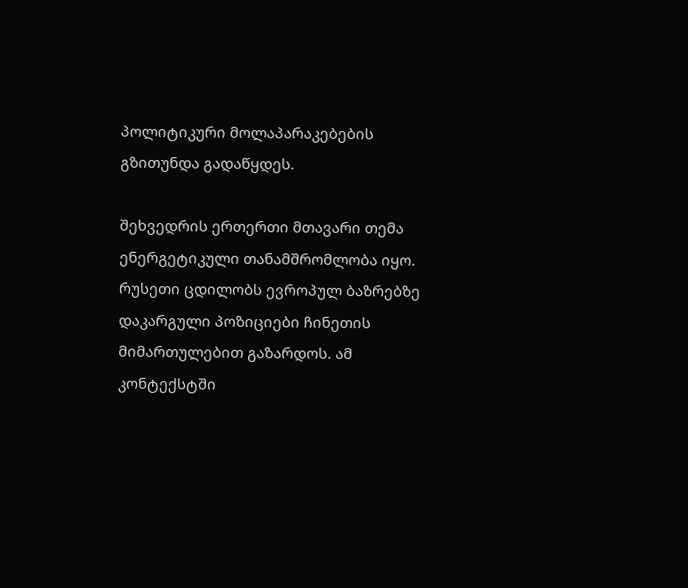პოლიტიკური მოლაპარაკებების გზითუნდა გადაწყდეს.

შეხვედრის ერთერთი მთავარი თემა ენერგეტიკული თანამშრომლობა იყო. რუსეთი ცდილობს ევროპულ ბაზრებზე დაკარგული პოზიციები ჩინეთის მიმართულებით გაზარდოს. ამ კონტექსტში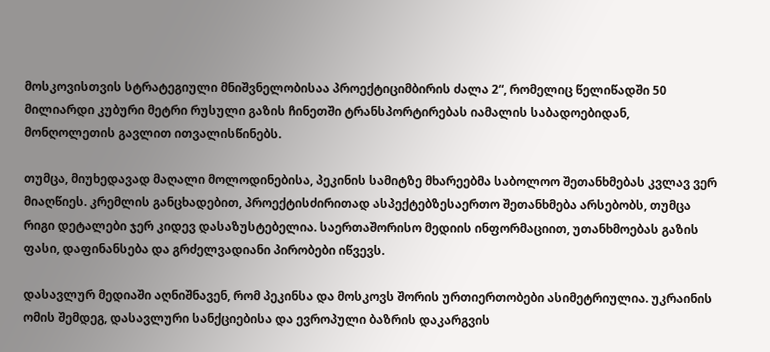მოსკოვისთვის სტრატეგიული მნიშვნელობისაა პროექტიციმბირის ძალა 2“, რომელიც წელიწადში 50 მილიარდი კუბური მეტრი რუსული გაზის ჩინეთში ტრანსპორტირებას იამალის საბადოებიდან, მონღოლეთის გავლით ითვალისწინებს.

თუმცა, მიუხედავად მაღალი მოლოდინებისა, პეკინის სამიტზე მხარეებმა საბოლოო შეთანხმებას კვლავ ვერ მიაღწიეს. კრემლის განცხადებით, პროექტისძირითად ასპექტებზესაერთო შეთანხმება არსებობს, თუმცა რიგი დეტალები ჯერ კიდევ დასაზუსტებელია. საერთაშორისო მედიის ინფორმაციით, უთანხმოებას გაზის ფასი, დაფინანსება და გრძელვადიანი პირობები იწვევს.

დასავლურ მედიაში აღნიშნავენ, რომ პეკინსა და მოსკოვს შორის ურთიერთობები ასიმეტრიულია. უკრაინის ომის შემდეგ, დასავლური სანქციებისა და ევროპული ბაზრის დაკარგვის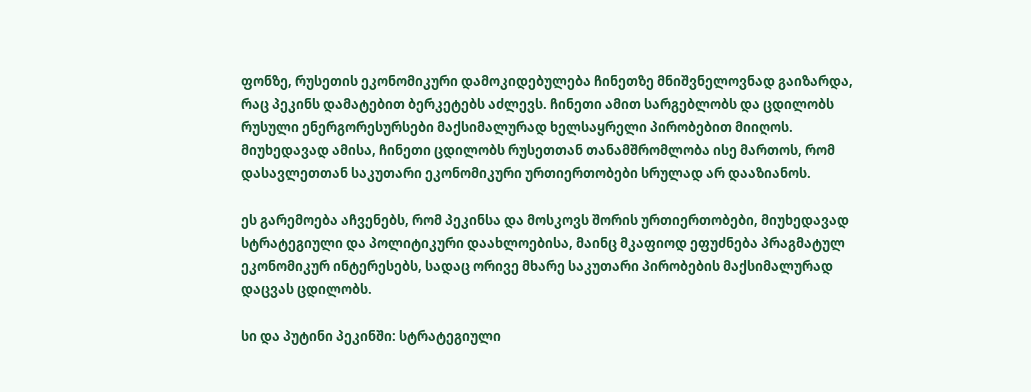ფონზე, რუსეთის ეკონომიკური დამოკიდებულება ჩინეთზე მნიშვნელოვნად გაიზარდა, რაც პეკინს დამატებით ბერკეტებს აძლევს. ჩინეთი ამით სარგებლობს და ცდილობს რუსული ენერგორესურსები მაქსიმალურად ხელსაყრელი პირობებით მიიღოს. მიუხედავად ამისა, ჩინეთი ცდილობს რუსეთთან თანამშრომლობა ისე მართოს, რომ დასავლეთთან საკუთარი ეკონომიკური ურთიერთობები სრულად არ დააზიანოს.

ეს გარემოება აჩვენებს, რომ პეკინსა და მოსკოვს შორის ურთიერთობები, მიუხედავად სტრატეგიული და პოლიტიკური დაახლოებისა, მაინც მკაფიოდ ეფუძნება პრაგმატულ ეკონომიკურ ინტერესებს, სადაც ორივე მხარე საკუთარი პირობების მაქსიმალურად დაცვას ცდილობს.

სი და პუტინი პეკინში: სტრატეგიული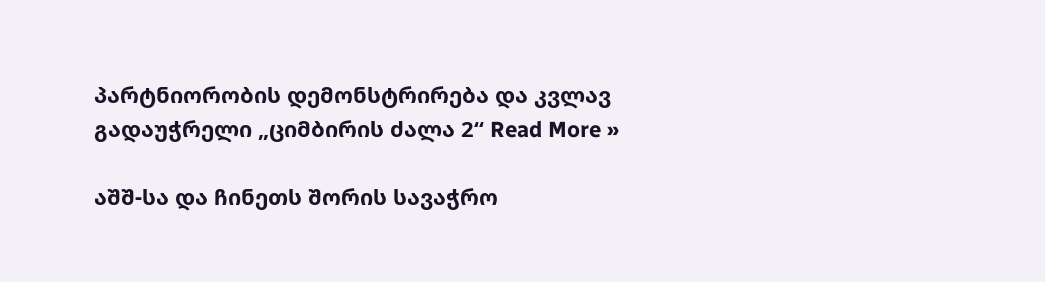პარტნიორობის დემონსტრირება და კვლავ გადაუჭრელი „ციმბირის ძალა 2“ Read More »

აშშ-სა და ჩინეთს შორის სავაჭრო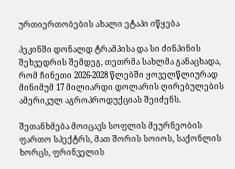ურთიერთობების ახალი ეტაპი იწყება

პეკინში დონალდ ტრამპისა და სი ძინპინის შეხვედრის შემდეგ, თეთრმა სახლმა განაცხადა, რომ ჩინეთი 2026-2028 წლებში ყოველწლიურად მინიმუმ 17 მილიარდი დოლარის ღირებულების ამერიკულ აგროპროდუქციას შეიძენს.

შეთანხმება მოიცავს სოფლის მეურნეობის ფართო სპექტრს, მათ შორის სოიოს, საქონლის ხორცს, ფრინველის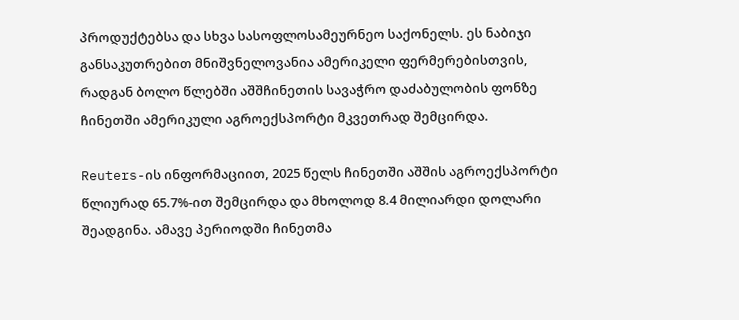პროდუქტებსა და სხვა სასოფლოსამეურნეო საქონელს. ეს ნაბიჯი განსაკუთრებით მნიშვნელოვანია ამერიკელი ფერმერებისთვის, რადგან ბოლო წლებში აშშჩინეთის სავაჭრო დაძაბულობის ფონზე ჩინეთში ამერიკული აგროექსპორტი მკვეთრად შემცირდა.

Reuters-ის ინფორმაციით, 2025 წელს ჩინეთში აშშის აგროექსპორტი წლიურად 65.7%-ით შემცირდა და მხოლოდ 8.4 მილიარდი დოლარი შეადგინა. ამავე პერიოდში ჩინეთმა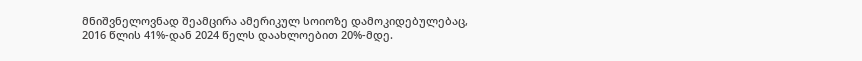მნიშვნელოვნად შეამცირა ამერიკულ სოიოზე დამოკიდებულებაც, 2016 წლის 41%-დან 2024 წელს დაახლოებით 20%-მდე.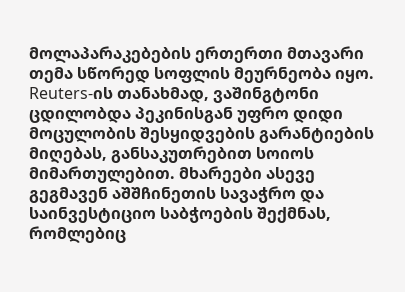მოლაპარაკებების ერთერთი მთავარი თემა სწორედ სოფლის მეურნეობა იყო. Reuters-ის თანახმად, ვაშინგტონი ცდილობდა პეკინისგან უფრო დიდი მოცულობის შესყიდვების გარანტიების მიღებას, განსაკუთრებით სოიოს მიმართულებით. მხარეები ასევე გეგმავენ აშშჩინეთის სავაჭრო და საინვესტიციო საბჭოების შექმნას, რომლებიც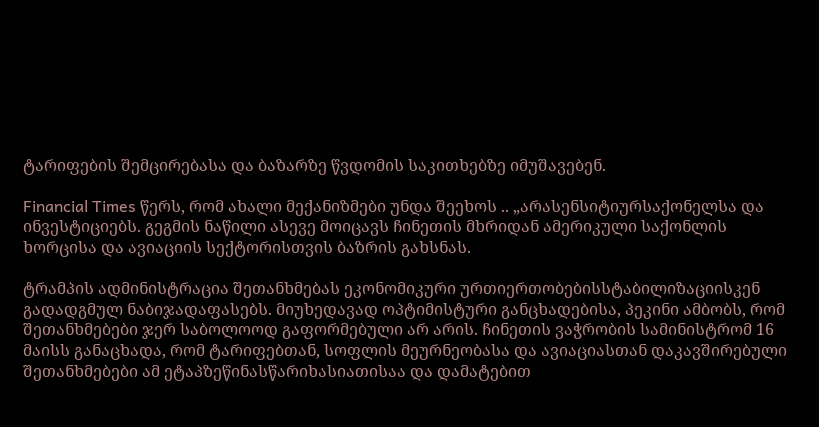ტარიფების შემცირებასა და ბაზარზე წვდომის საკითხებზე იმუშავებენ.

Financial Times წერს, რომ ახალი მექანიზმები უნდა შეეხოს .. „არასენსიტიურსაქონელსა და ინვესტიციებს. გეგმის ნაწილი ასევე მოიცავს ჩინეთის მხრიდან ამერიკული საქონლის ხორცისა და ავიაციის სექტორისთვის ბაზრის გახსნას.

ტრამპის ადმინისტრაცია შეთანხმებას ეკონომიკური ურთიერთობებისსტაბილიზაციისკენ გადადგმულ ნაბიჯადაფასებს. მიუხედავად ოპტიმისტური განცხადებისა, პეკინი ამბობს, რომ შეთანხმებები ჯერ საბოლოოდ გაფორმებული არ არის. ჩინეთის ვაჭრობის სამინისტრომ 16 მაისს განაცხადა, რომ ტარიფებთან, სოფლის მეურნეობასა და ავიაციასთან დაკავშირებული შეთანხმებები ამ ეტაპზეწინასწარიხასიათისაა და დამატებით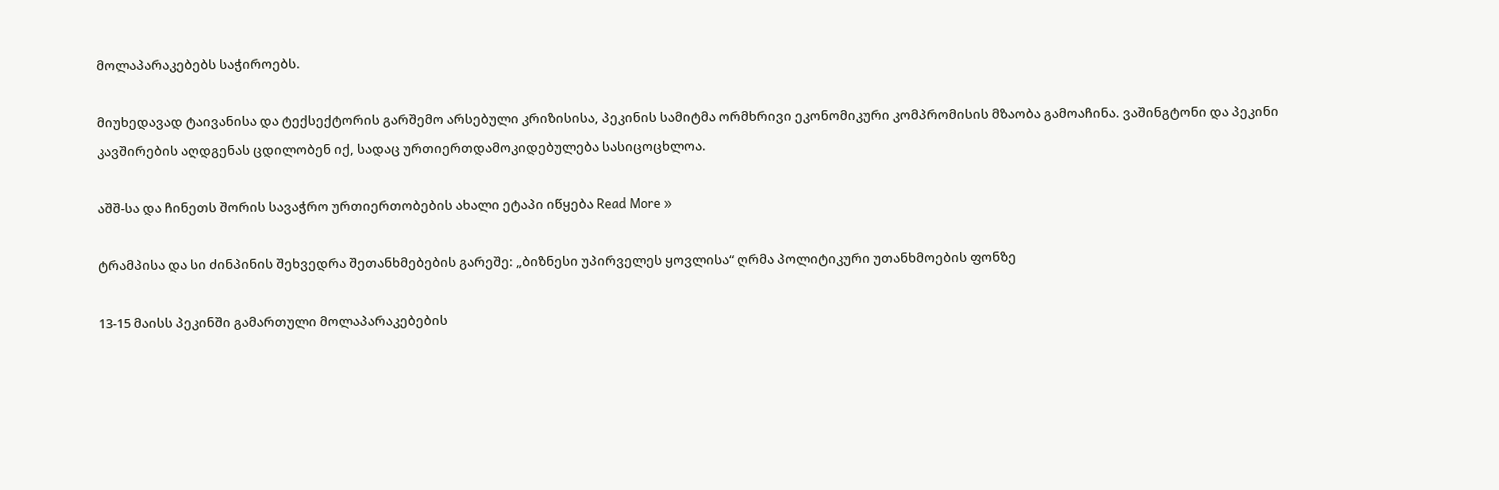მოლაპარაკებებს საჭიროებს.

მიუხედავად ტაივანისა და ტექსექტორის გარშემო არსებული კრიზისისა, პეკინის სამიტმა ორმხრივი ეკონომიკური კომპრომისის მზაობა გამოაჩინა. ვაშინგტონი და პეკინი კავშირების აღდგენას ცდილობენ იქ, სადაც ურთიერთდამოკიდებულება სასიცოცხლოა.

აშშ-სა და ჩინეთს შორის სავაჭრო ურთიერთობების ახალი ეტაპი იწყება Read More »

ტრამპისა და სი ძინპინის შეხვედრა შეთანხმებების გარეშე: „ბიზნესი უპირველეს ყოვლისა“ ღრმა პოლიტიკური უთანხმოების ფონზე

13-15 მაისს პეკინში გამართული მოლაპარაკებების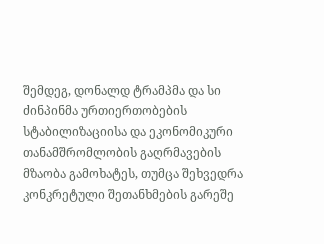შემდეგ, დონალდ ტრამპმა და სი ძინპინმა ურთიერთობების სტაბილიზაციისა და ეკონომიკური თანამშრომლობის გაღრმავების მზაობა გამოხატეს, თუმცა შეხვედრა კონკრეტული შეთანხმების გარეშე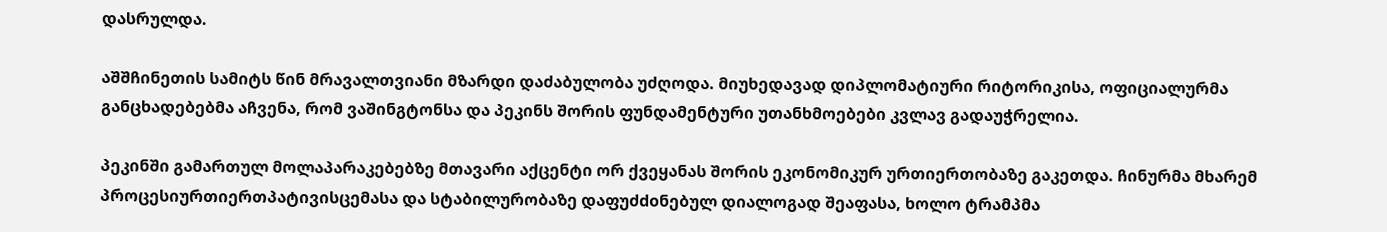დასრულდა.

აშშჩინეთის სამიტს წინ მრავალთვიანი მზარდი დაძაბულობა უძღოდა. მიუხედავად დიპლომატიური რიტორიკისა, ოფიციალურმა განცხადებებმა აჩვენა, რომ ვაშინგტონსა და პეკინს შორის ფუნდამენტური უთანხმოებები კვლავ გადაუჭრელია.

პეკინში გამართულ მოლაპარაკებებზე მთავარი აქცენტი ორ ქვეყანას შორის ეკონომიკურ ურთიერთობაზე გაკეთდა. ჩინურმა მხარემ პროცესიურთიერთპატივისცემასა და სტაბილურობაზე დაფუძdoნებულ დიალოგად შეაფასა, ხოლო ტრამპმა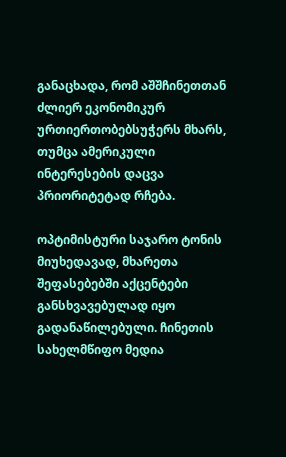განაცხადა, რომ აშშჩინეთთან ძლიერ ეკონომიკურ ურთიერთობებსუჭერს მხარს, თუმცა ამერიკული ინტერესების დაცვა პრიორიტეტად რჩება.

ოპტიმისტური საჯარო ტონის მიუხედავად, მხარეთა შეფასებებში აქცენტები განსხვავებულად იყო გადანაწილებული. ჩინეთის სახელმწიფო მედია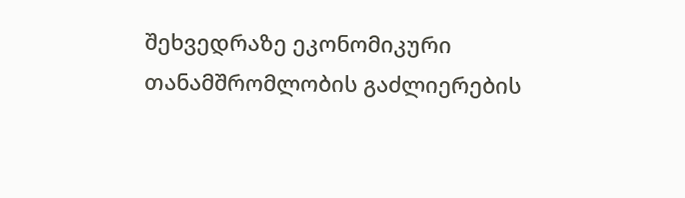შეხვედრაზე ეკონომიკური თანამშრომლობის გაძლიერების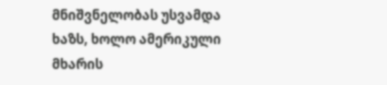მნიშვნელობას უსვამდა ხაზს, ხოლო ამერიკული მხარის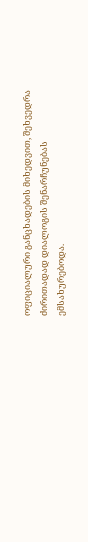ოფიციალური განცხადების მიხედვით, შეხვედრა ძირითადად დიალოგის შენარჩუნებას ემსახურებოდა.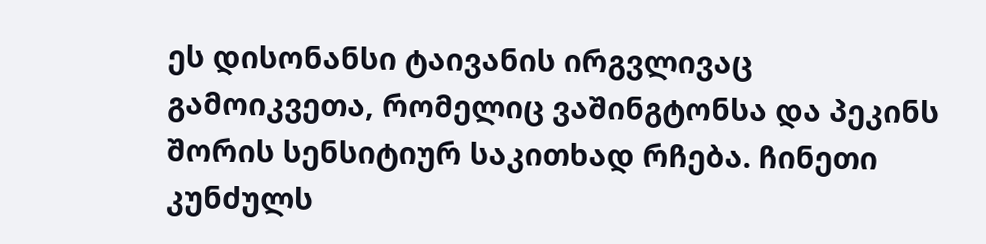ეს დისონანსი ტაივანის ირგვლივაც გამოიკვეთა, რომელიც ვაშინგტონსა და პეკინს შორის სენსიტიურ საკითხად რჩება. ჩინეთი კუნძულს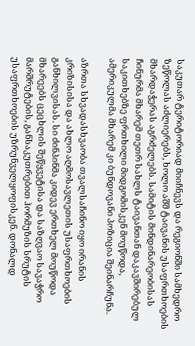საკუთარ ტერიტორიად მიიჩნევს და რეგიონში სამხედრო ზეწოლას აძლიერებს, ხოლო აშშ ტაივანის უსაფრთხოების მხარდაჭერას აგრძელებს. სამიტის მინდინარეობისას ჩინურმა მხარემ თეთრ სახლს ტაივანთან დაკავშირებულ საკითხებზე ფრთხილი მიდგომისკენ მოუწოდა, ამერიკულმა მხარემ კი ბუნდოვანი პოზიცია შეინარჩუნა.

აზრთა სხვადასხვაობა თვალსაჩინო იყო ირანის კრიზისისა და ახლო აღმოსავლეთის უსაფრთხოების განხილვისას. სი ძინპინმა კიდევ ერთხელ მოუწოდა მხარეებს ცეცხლის შეწყვეტისა და საზღვაო სავაჭრო მარშრუტების, განსაკუთრებით ჰორმუზის სრუტის უსაფრთხოების უზრუნველყოფისკენ. დონალდ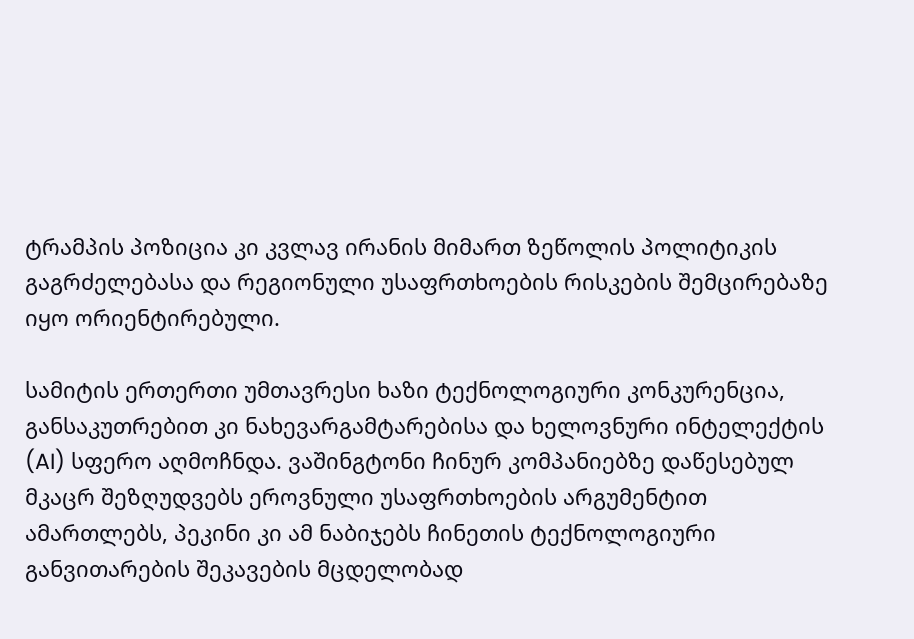ტრამპის პოზიცია კი კვლავ ირანის მიმართ ზეწოლის პოლიტიკის გაგრძელებასა და რეგიონული უსაფრთხოების რისკების შემცირებაზე იყო ორიენტირებული.

სამიტის ერთერთი უმთავრესი ხაზი ტექნოლოგიური კონკურენცია, განსაკუთრებით კი ნახევარგამტარებისა და ხელოვნური ინტელექტის (AI) სფერო აღმოჩნდა. ვაშინგტონი ჩინურ კომპანიებზე დაწესებულ მკაცრ შეზღუდვებს ეროვნული უსაფრთხოების არგუმენტით ამართლებს, პეკინი კი ამ ნაბიჯებს ჩინეთის ტექნოლოგიური განვითარების შეკავების მცდელობად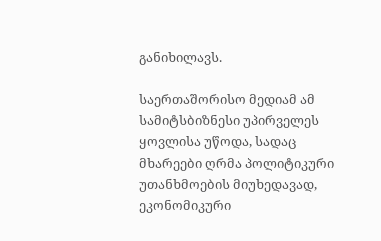განიხილავს.

საერთაშორისო მედიამ ამ სამიტსბიზნესი უპირველეს ყოვლისა უწოდა, სადაც მხარეები ღრმა პოლიტიკური უთანხმოების მიუხედავად, ეკონომიკური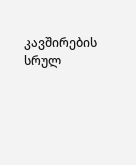კავშირების სრულ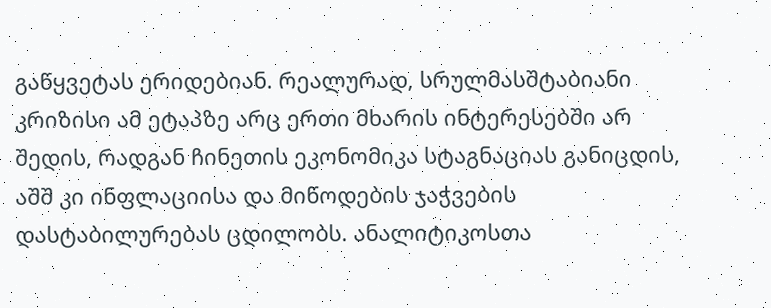გაწყვეტას ერიდებიან. რეალურად, სრულმასშტაბიანი კრიზისი ამ ეტაპზე არც ერთი მხარის ინტერესებში არ შედის, რადგან ჩინეთის ეკონომიკა სტაგნაციას განიცდის, აშშ კი ინფლაციისა და მიწოდების ჯაჭვების დასტაბილურებას ცდილობს. ანალიტიკოსთა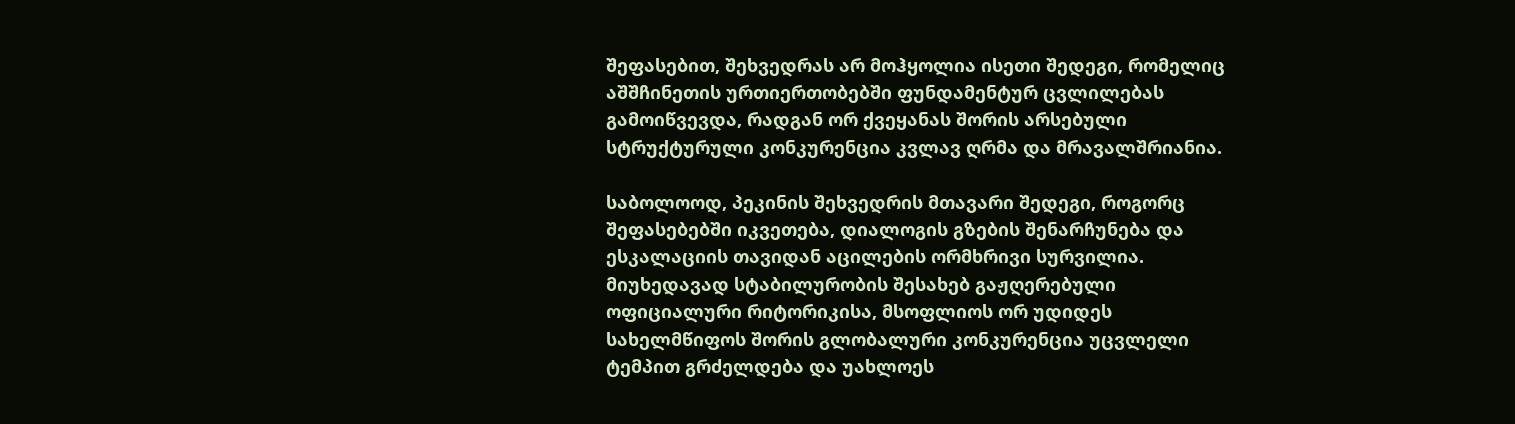შეფასებით, შეხვედრას არ მოჰყოლია ისეთი შედეგი, რომელიც აშშჩინეთის ურთიერთობებში ფუნდამენტურ ცვლილებას გამოიწვევდა, რადგან ორ ქვეყანას შორის არსებული სტრუქტურული კონკურენცია კვლავ ღრმა და მრავალშრიანია.

საბოლოოდ, პეკინის შეხვედრის მთავარი შედეგი, როგორც შეფასებებში იკვეთება, დიალოგის გზების შენარჩუნება და ესკალაციის თავიდან აცილების ორმხრივი სურვილია. მიუხედავად სტაბილურობის შესახებ გაჟღერებული ოფიციალური რიტორიკისა, მსოფლიოს ორ უდიდეს სახელმწიფოს შორის გლობალური კონკურენცია უცვლელი ტემპით გრძელდება და უახლოეს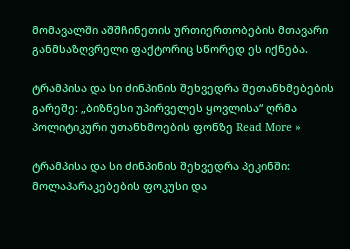მომავალში აშშჩინეთის ურთიერთობების მთავარი განმსაზღვრელი ფაქტორიც სწორედ ეს იქნება.

ტრამპისა და სი ძინპინის შეხვედრა შეთანხმებების გარეშე: „ბიზნესი უპირველეს ყოვლისა“ ღრმა პოლიტიკური უთანხმოების ფონზე Read More »

ტრამპისა და სი ძინპინის შეხვედრა პეკინში: მოლაპარაკებების ფოკუსი და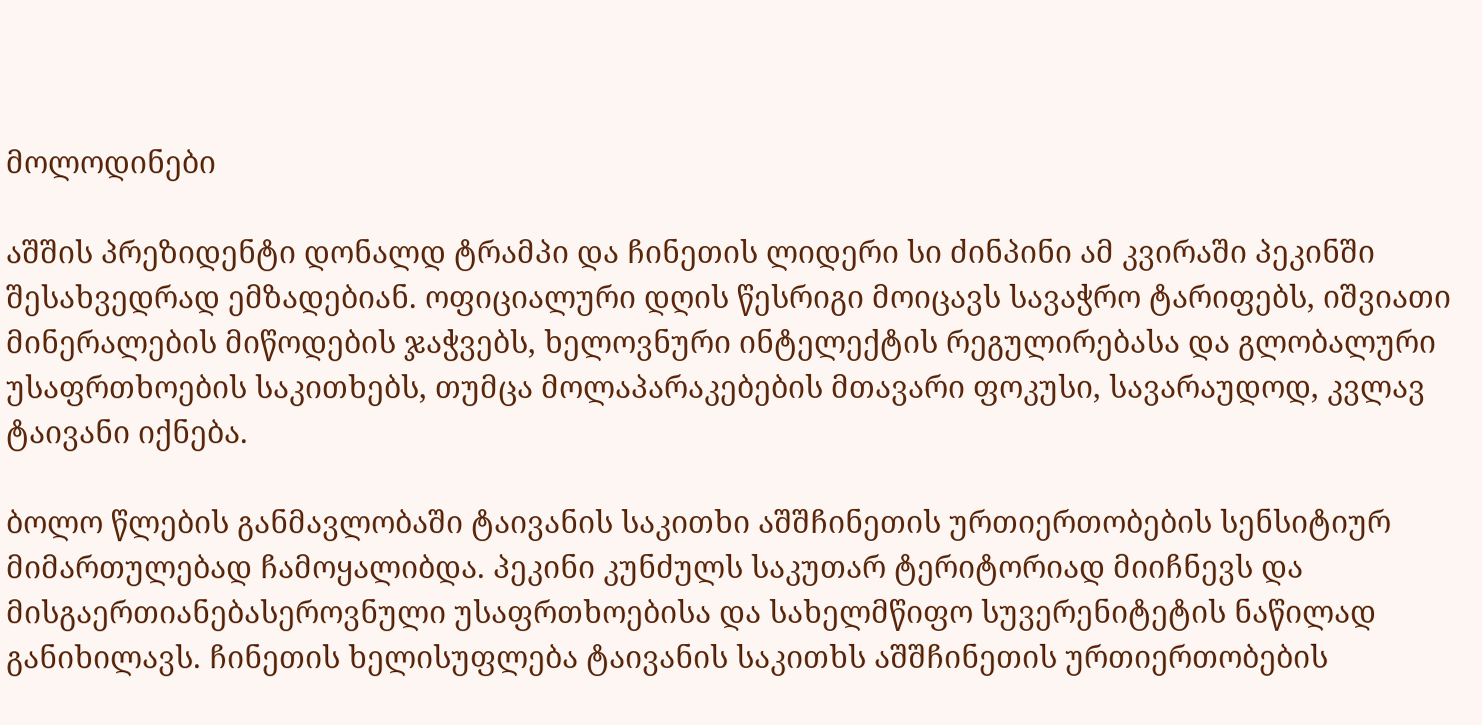მოლოდინები

აშშის პრეზიდენტი დონალდ ტრამპი და ჩინეთის ლიდერი სი ძინპინი ამ კვირაში პეკინში შესახვედრად ემზადებიან. ოფიციალური დღის წესრიგი მოიცავს სავაჭრო ტარიფებს, იშვიათი მინერალების მიწოდების ჯაჭვებს, ხელოვნური ინტელექტის რეგულირებასა და გლობალური უსაფრთხოების საკითხებს, თუმცა მოლაპარაკებების მთავარი ფოკუსი, სავარაუდოდ, კვლავ ტაივანი იქნება.

ბოლო წლების განმავლობაში ტაივანის საკითხი აშშჩინეთის ურთიერთობების სენსიტიურ მიმართულებად ჩამოყალიბდა. პეკინი კუნძულს საკუთარ ტერიტორიად მიიჩნევს და მისგაერთიანებასეროვნული უსაფრთხოებისა და სახელმწიფო სუვერენიტეტის ნაწილად განიხილავს. ჩინეთის ხელისუფლება ტაივანის საკითხს აშშჩინეთის ურთიერთობების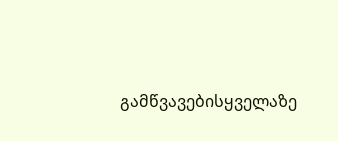გამწვავებისყველაზე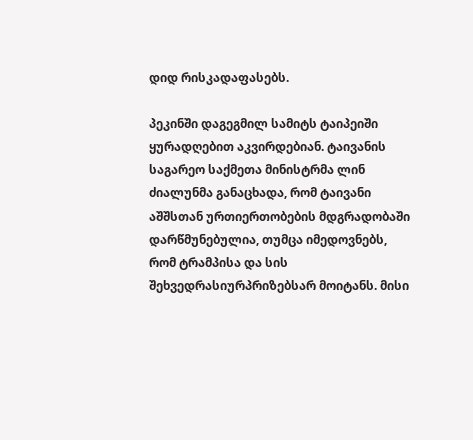დიდ რისკადაფასებს.

პეკინში დაგეგმილ სამიტს ტაიპეიში ყურადღებით აკვირდებიან. ტაივანის საგარეო საქმეთა მინისტრმა ლინ ძიალუნმა განაცხადა, რომ ტაივანი აშშსთან ურთიერთობების მდგრადობაში დარწმუნებულია, თუმცა იმედოვნებს, რომ ტრამპისა და სის შეხვედრასიურპრიზებსარ მოიტანს. მისი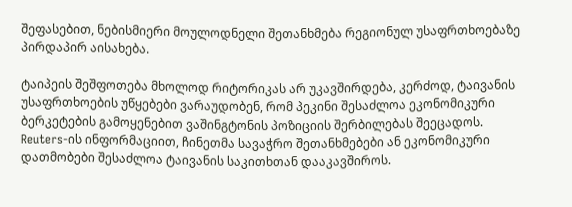შეფასებით, ნებისმიერი მოულოდნელი შეთანხმება რეგიონულ უსაფრთხოებაზე პირდაპირ აისახება.

ტაიპეის შეშფოთება მხოლოდ რიტორიკას არ უკავშირდება, კერძოდ, ტაივანის უსაფრთხოების უწყებები ვარაუდობენ, რომ პეკინი შესაძლოა ეკონომიკური ბერკეტების გამოყენებით ვაშინგტონის პოზიციის შერბილებას შეეცადოს. Reuters-ის ინფორმაციით, ჩინეთმა სავაჭრო შეთანხმებები ან ეკონომიკური დათმობები შესაძლოა ტაივანის საკითხთან დააკავშიროს.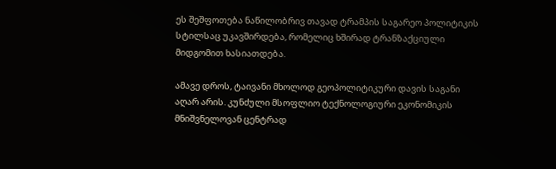ეს შეშფოთება ნაწილობრივ თავად ტრამპის საგარეო პოლიტიკის სტილსაც უკავშირდება, რომელიც ხშირად ტრანზაქციული მიდგომით ხასიათდება.

ამავე დროს, ტაივანი მხოლოდ გეოპოლიტიკური დავის საგანი აღარ არის. კუნძული მსოფლიო ტექნოლოგიური ეკონომიკის მნიშვნელოვან ცენტრად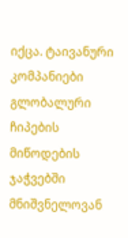იქცა. ტაივანური კომპანიები გლობალური ჩიპების მიწოდების ჯაჭვებში მნიშვნელოვან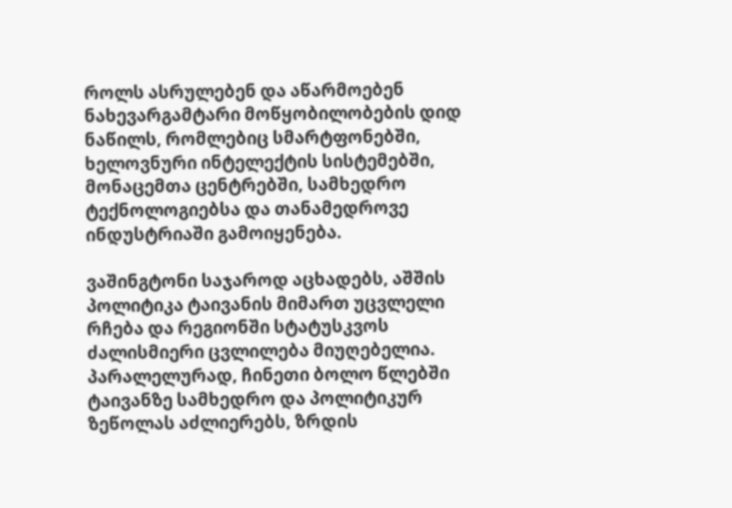როლს ასრულებენ და აწარმოებენ ნახევარგამტარი მოწყობილობების დიდ ნაწილს, რომლებიც სმარტფონებში, ხელოვნური ინტელექტის სისტემებში, მონაცემთა ცენტრებში, სამხედრო ტექნოლოგიებსა და თანამედროვე ინდუსტრიაში გამოიყენება.

ვაშინგტონი საჯაროდ აცხადებს, აშშის პოლიტიკა ტაივანის მიმართ უცვლელი რჩება და რეგიონში სტატუსკვოს ძალისმიერი ცვლილება მიუღებელია. პარალელურად, ჩინეთი ბოლო წლებში ტაივანზე სამხედრო და პოლიტიკურ ზეწოლას აძლიერებს, ზრდის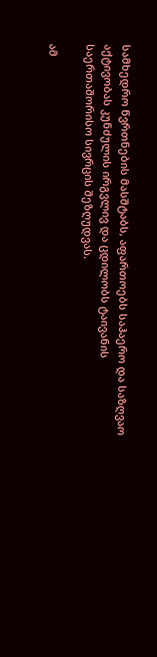სამხედრო წვრთნების მასშტაბს, აფართოებს საჰაერო და საზღვაო აქტივობას კუნძულის ირგვლივ და ცდილობს ტაივანის საერთაშორისო სივრცის შეზღუდვას.

ამ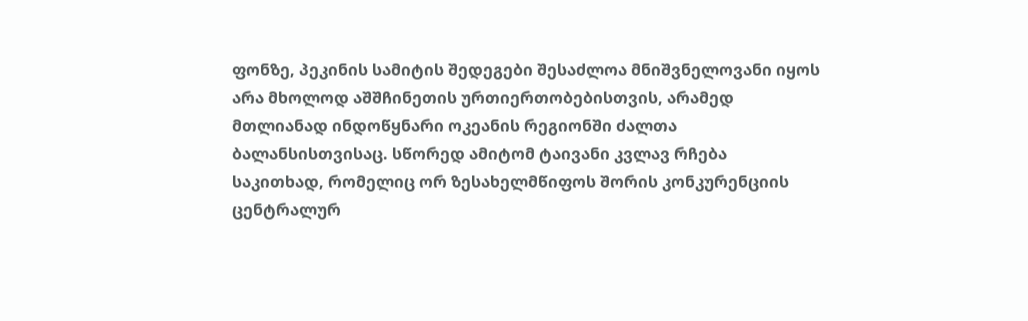ფონზე, პეკინის სამიტის შედეგები შესაძლოა მნიშვნელოვანი იყოს არა მხოლოდ აშშჩინეთის ურთიერთობებისთვის, არამედ მთლიანად ინდოწყნარი ოკეანის რეგიონში ძალთა ბალანსისთვისაც. სწორედ ამიტომ ტაივანი კვლავ რჩება საკითხად, რომელიც ორ ზესახელმწიფოს შორის კონკურენციის ცენტრალურ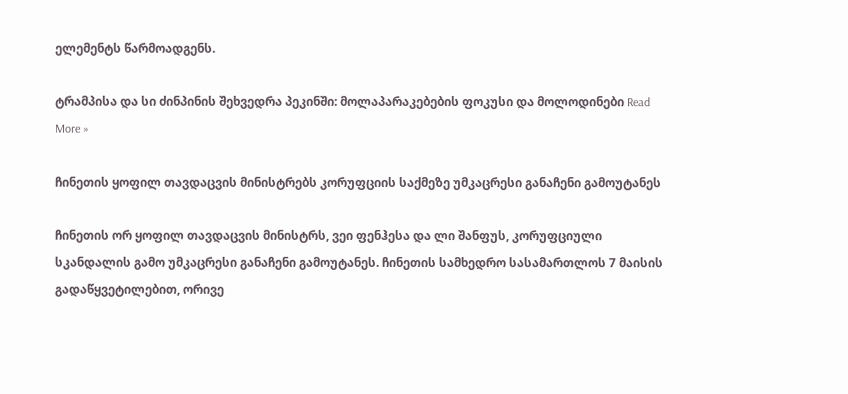ელემენტს წარმოადგენს.

ტრამპისა და სი ძინპინის შეხვედრა პეკინში: მოლაპარაკებების ფოკუსი და მოლოდინები Read More »

ჩინეთის ყოფილ თავდაცვის მინისტრებს კორუფციის საქმეზე უმკაცრესი განაჩენი გამოუტანეს

ჩინეთის ორ ყოფილ თავდაცვის მინისტრს, ვეი ფენჰესა და ლი შანფუს, კორუფციული სკანდალის გამო უმკაცრესი განაჩენი გამოუტანეს. ჩინეთის სამხედრო სასამართლოს 7 მაისის გადაწყვეტილებით, ორივე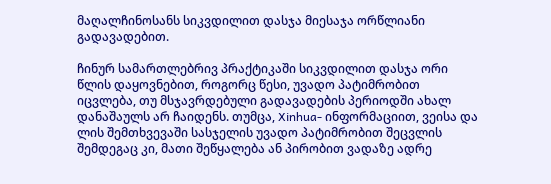მაღალჩინოსანს სიკვდილით დასჯა მიესაჯა ორწლიანი გადავადებით.

ჩინურ სამართლებრივ პრაქტიკაში სიკვდილით დასჯა ორი წლის დაყოვნებით, როგორც წესი, უვადო პატიმრობით იცვლება, თუ მსჯავრდებული გადავადების პერიოდში ახალ დანაშაულს არ ჩაიდენს. თუმცა, Xinhua- ინფორმაციით, ვეისა და ლის შემთხვევაში სასჯელის უვადო პატიმრობით შეცვლის შემდეგაც კი, მათი შეწყალება ან პირობით ვადაზე ადრე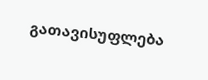გათავისუფლება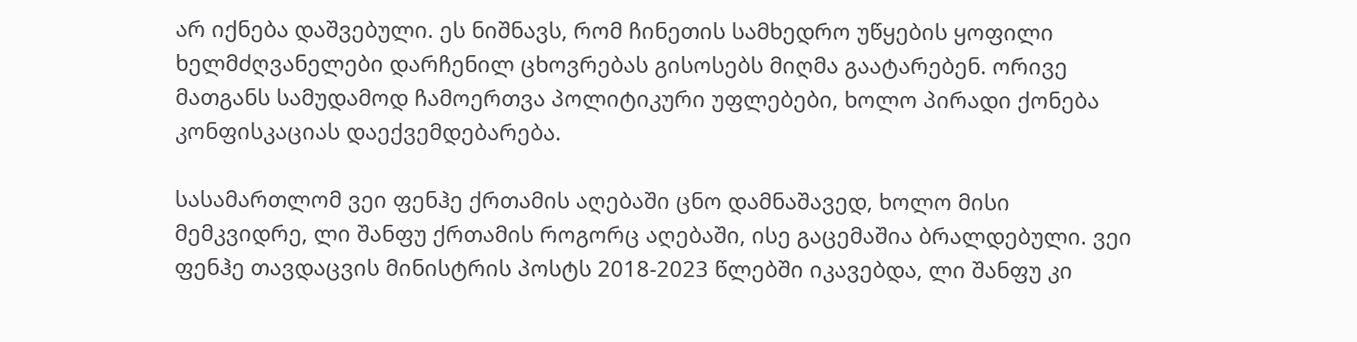არ იქნება დაშვებული. ეს ნიშნავს, რომ ჩინეთის სამხედრო უწყების ყოფილი ხელმძღვანელები დარჩენილ ცხოვრებას გისოსებს მიღმა გაატარებენ. ორივე მათგანს სამუდამოდ ჩამოერთვა პოლიტიკური უფლებები, ხოლო პირადი ქონება კონფისკაციას დაექვემდებარება.

სასამართლომ ვეი ფენჰე ქრთამის აღებაში ცნო დამნაშავედ, ხოლო მისი მემკვიდრე, ლი შანფუ ქრთამის როგორც აღებაში, ისე გაცემაშია ბრალდებული. ვეი ფენჰე თავდაცვის მინისტრის პოსტს 2018-2023 წლებში იკავებდა, ლი შანფუ კი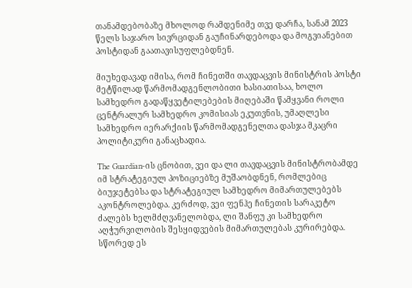თანამდებობაზე მხოლოდ რამდენიმე თვე დარჩა, სანამ 2023 წელს საჯარო სივრციდან გაუჩინარდებოდა და მოგვიანებით პოსტიდან გაათავისუფლებდნენ.

მიუხედავად იმისა, რომ ჩინეთში თავდაცვის მინისტრის პოსტი მეტწილად წარმომადგენლობითი ხასიათისაა, ხოლო სამხედრო გადაწყვეტილებების მიღებაში წამყვანი როლი ცენტრალურ სამხედრო კომისიას ეკუთვნის, უმაღლესი სამხედრო იერარქიის წარმომადგენელთა დასჯა მკაცრი პოლიტიკური განაცხადია.

The Guardian-ის ცნობით, ვეი და ლი თავდაცვის მინისტრობამდე იმ სტრატეგიულ პოზიციებზე მუშაობდნენ, რომლებიც ბიუჯეტებსა და სტრატეგიულ სამხედრო მიმართულებებს აკონტროლებდა. კერძოდ, ვეი ფენჰე ჩინეთის სარაკეტო ძალებს ხელმძღვანელობდა, ლი შანფუ კი სამხედრო აღჭურვილობის შესყიდვების მიმართულებას კურირებდა. სწორედ ეს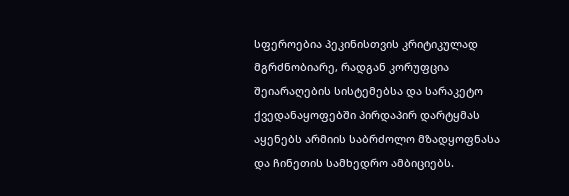სფეროებია პეკინისთვის კრიტიკულად მგრძნობიარე, რადგან კორუფცია შეიარაღების სისტემებსა და სარაკეტო ქვედანაყოფებში პირდაპირ დარტყმას აყენებს არმიის საბრძოლო მზადყოფნასა და ჩინეთის სამხედრო ამბიციებს.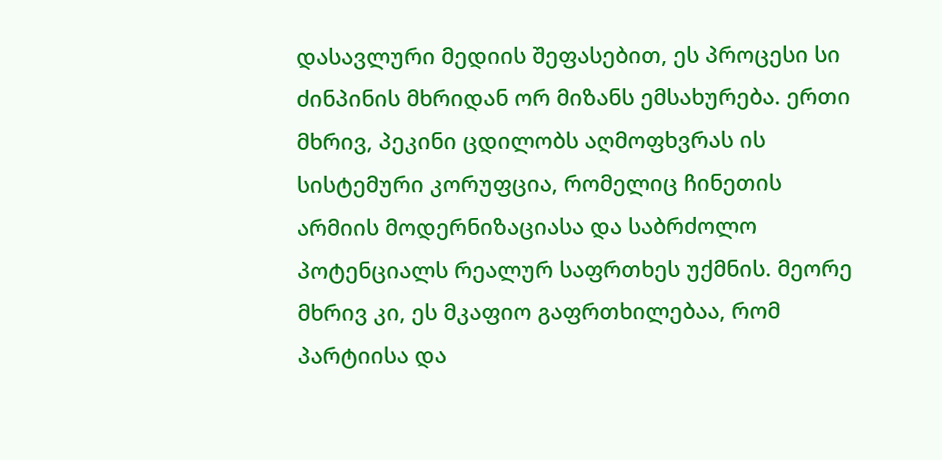დასავლური მედიის შეფასებით, ეს პროცესი სი ძინპინის მხრიდან ორ მიზანს ემსახურება. ერთი მხრივ, პეკინი ცდილობს აღმოფხვრას ის სისტემური კორუფცია, რომელიც ჩინეთის არმიის მოდერნიზაციასა და საბრძოლო პოტენციალს რეალურ საფრთხეს უქმნის. მეორე მხრივ კი, ეს მკაფიო გაფრთხილებაა, რომ პარტიისა და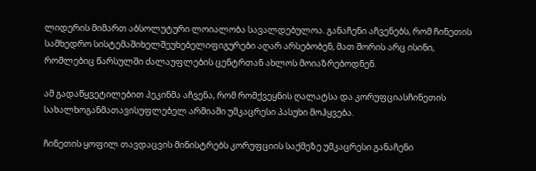ლიდერის მიმართ აბსოლუტური ლოიალობა სავალდებულოა. განაჩენი აჩვენებს, რომ ჩინეთის სამხედრო სისტემაშიხელშეუხებელიფიგურები აღარ არსებობენ, მათ შორის არც ისინი, რომლებიც წარსულში ძალაუფლების ცენტრთან ახლოს მოიაზრებოდნენ.

ამ გადაწყვეტილებით პეკინმა აჩვენა, რომ რომქვეყნის ღალატსა და კორუფციასჩინეთის სახალხოგანმათავისუფლებელ არმიაში უმკაცრესი პასუხი მოჰყვება.

ჩინეთის ყოფილ თავდაცვის მინისტრებს კორუფციის საქმეზე უმკაცრესი განაჩენი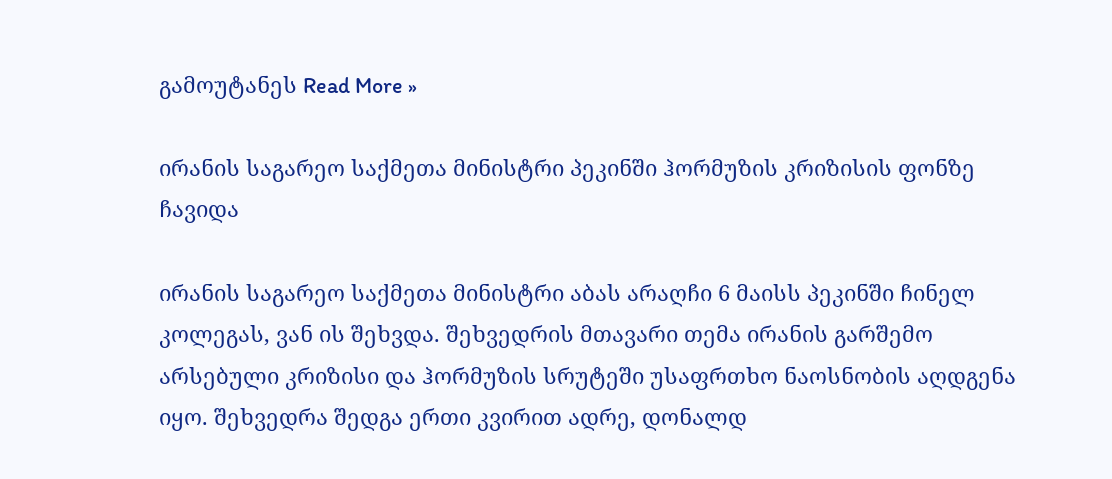გამოუტანეს Read More »

ირანის საგარეო საქმეთა მინისტრი პეკინში ჰორმუზის კრიზისის ფონზე ჩავიდა

ირანის საგარეო საქმეთა მინისტრი აბას არაღჩი 6 მაისს პეკინში ჩინელ კოლეგას, ვან ის შეხვდა. შეხვედრის მთავარი თემა ირანის გარშემო არსებული კრიზისი და ჰორმუზის სრუტეში უსაფრთხო ნაოსნობის აღდგენა იყო. შეხვედრა შედგა ერთი კვირით ადრე, დონალდ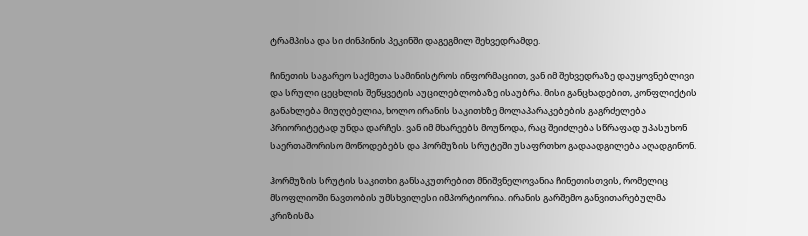ტრამპისა და სი ძინპინის პეკინში დაგეგმილ შეხვედრამდე.

ჩინეთის საგარეო საქმეთა სამინისტროს ინფორმაციით, ვან იმ შეხვედრაზე დაუყოვნებლივი და სრული ცეცხლის შეწყვეტის აუცილებლობაზე ისაუბრა. მისი განცხადებით, კონფლიქტის განახლება მიუღებელია, ხოლო ირანის საკითხზე მოლაპარაკებების გაგრძელება პრიორიტეტად უნდა დარჩეს. ვან იმ მხარეებს მოუწოდა, რაც შეიძლება სწრაფად უპასუხონ საერთაშორისო მოწოდებებს და ჰორმუზის სრუტეში უსაფრთხო გადაადგილება აღადგინონ.

ჰორმუზის სრუტის საკითხი განსაკუთრებით მნიშვნელოვანია ჩინეთისთვის, რომელიც მსოფლიოში ნავთობის უმსხვილესი იმპორტიორია. ირანის გარშემო განვითარებულმა კრიზისმა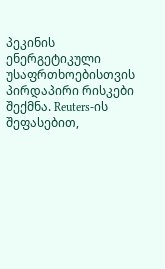პეკინის ენერგეტიკული უსაფრთხოებისთვის პირდაპირი რისკები შექმნა. Reuters-ის შეფასებით,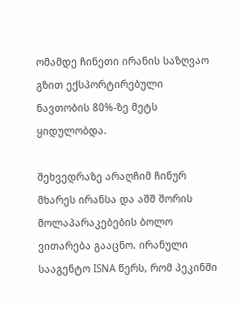ომამდე ჩინეთი ირანის საზღვაო გზით ექსპორტირებული ნავთობის 80%-ზე მეტს ყიდულობდა.

შეხვედრაზე არაღჩიმ ჩინურ მხარეს ირანსა და აშშ შორის მოლაპარაკებების ბოლო ვითარება გააცნო. ირანული სააგენტო ISNA წერს, რომ პეკინში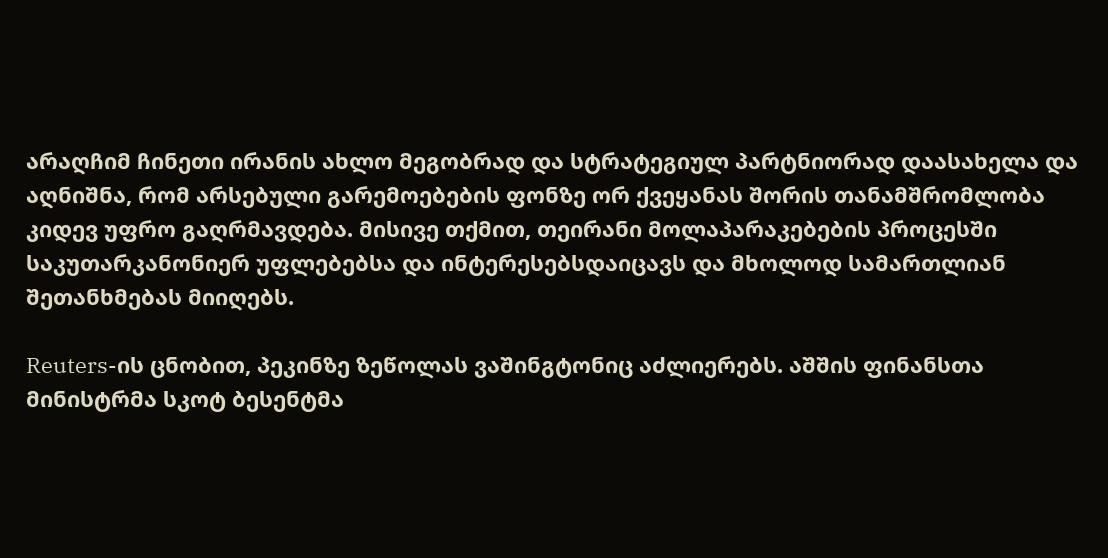არაღჩიმ ჩინეთი ირანის ახლო მეგობრად და სტრატეგიულ პარტნიორად დაასახელა და აღნიშნა, რომ არსებული გარემოებების ფონზე ორ ქვეყანას შორის თანამშრომლობა კიდევ უფრო გაღრმავდება. მისივე თქმით, თეირანი მოლაპარაკებების პროცესში საკუთარკანონიერ უფლებებსა და ინტერესებსდაიცავს და მხოლოდ სამართლიან შეთანხმებას მიიღებს.

Reuters-ის ცნობით, პეკინზე ზეწოლას ვაშინგტონიც აძლიერებს. აშშის ფინანსთა მინისტრმა სკოტ ბესენტმა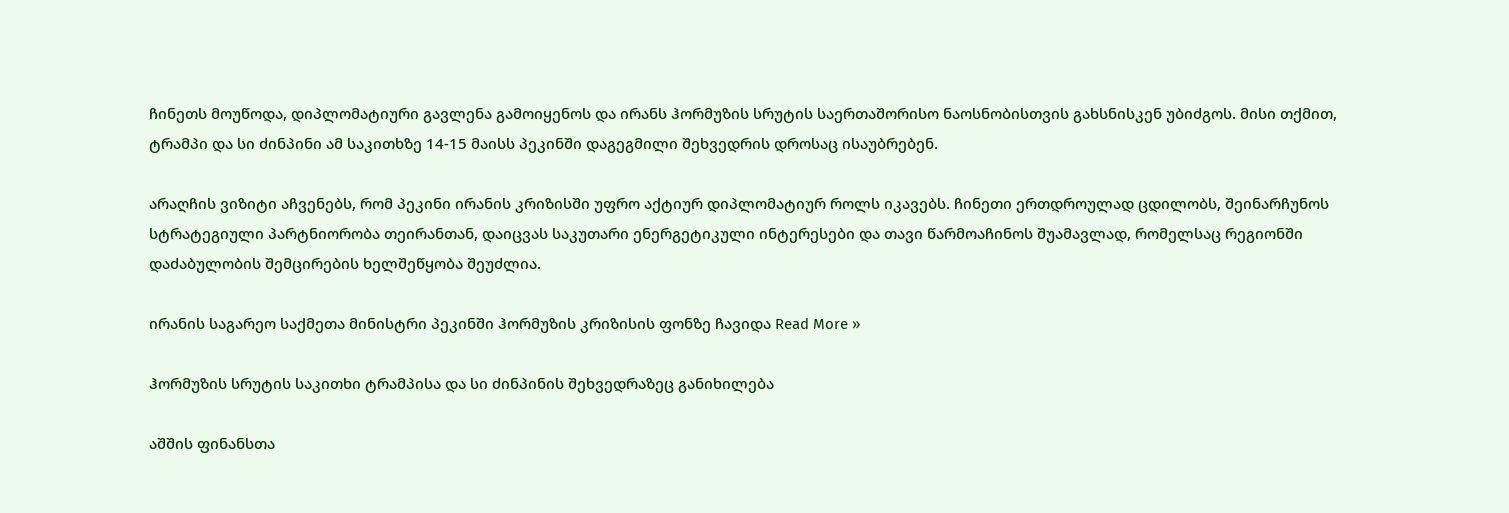ჩინეთს მოუწოდა, დიპლომატიური გავლენა გამოიყენოს და ირანს ჰორმუზის სრუტის საერთაშორისო ნაოსნობისთვის გახსნისკენ უბიძგოს. მისი თქმით, ტრამპი და სი ძინპინი ამ საკითხზე 14-15 მაისს პეკინში დაგეგმილი შეხვედრის დროსაც ისაუბრებენ.

არაღჩის ვიზიტი აჩვენებს, რომ პეკინი ირანის კრიზისში უფრო აქტიურ დიპლომატიურ როლს იკავებს. ჩინეთი ერთდროულად ცდილობს, შეინარჩუნოს სტრატეგიული პარტნიორობა თეირანთან, დაიცვას საკუთარი ენერგეტიკული ინტერესები და თავი წარმოაჩინოს შუამავლად, რომელსაც რეგიონში დაძაბულობის შემცირების ხელშეწყობა შეუძლია.

ირანის საგარეო საქმეთა მინისტრი პეკინში ჰორმუზის კრიზისის ფონზე ჩავიდა Read More »

ჰორმუზის სრუტის საკითხი ტრამპისა და სი ძინპინის შეხვედრაზეც განიხილება

აშშის ფინანსთა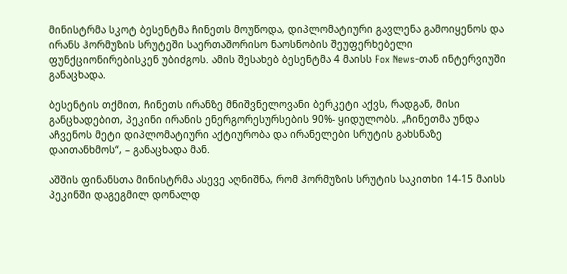მინისტრმა სკოტ ბესენტმა ჩინეთს მოუწოდა, დიპლომატიური გავლენა გამოიყენოს და ირანს ჰორმუზის სრუტეში საერთაშორისო ნაოსნობის შეუფერხებელი ფუნქციონირებისკენ უბიძგოს. ამის შესახებ ბესენტმა 4 მაისს Fox News-თან ინტერვიუში განაცხადა.

ბესენტის თქმით, ჩინეთს ირანზე მნიშვნელოვანი ბერკეტი აქვს, რადგან, მისი განცხადებით, პეკინი ირანის ენერგორესურსების 90%- ყიდულობს. „ჩინეთმა უნდა აჩვენოს მეტი დიპლომატიური აქტიურობა და ირანელები სრუტის გახსნაზე დაითანხმოს“, – განაცხადა მან.

აშშის ფინანსთა მინისტრმა ასევე აღნიშნა, რომ ჰორმუზის სრუტის საკითხი 14-15 მაისს პეკინში დაგეგმილ დონალდ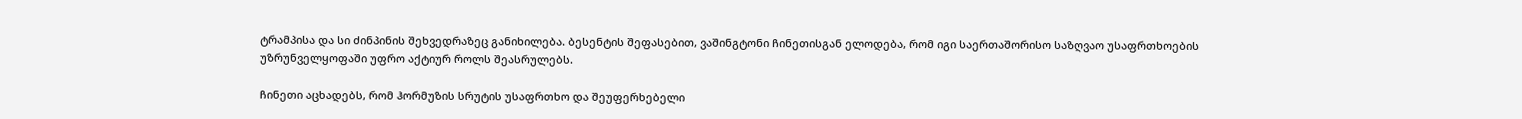ტრამპისა და სი ძინპინის შეხვედრაზეც განიხილება. ბესენტის შეფასებით, ვაშინგტონი ჩინეთისგან ელოდება, რომ იგი საერთაშორისო საზღვაო უსაფრთხოების უზრუნველყოფაში უფრო აქტიურ როლს შეასრულებს.

ჩინეთი აცხადებს, რომ ჰორმუზის სრუტის უსაფრთხო და შეუფერხებელი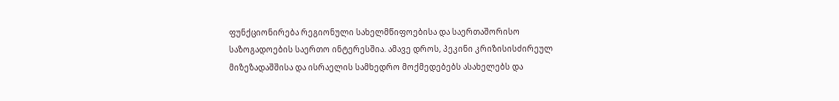ფუნქციონირება რეგიონული სახელმწიფოებისა და საერთაშორისო საზოგადოების საერთო ინტერესშია. ამავე დროს, პეკინი კრიზისისძირეულ მიზეზადაშშისა და ისრაელის სამხედრო მოქმედებებს ასახელებს და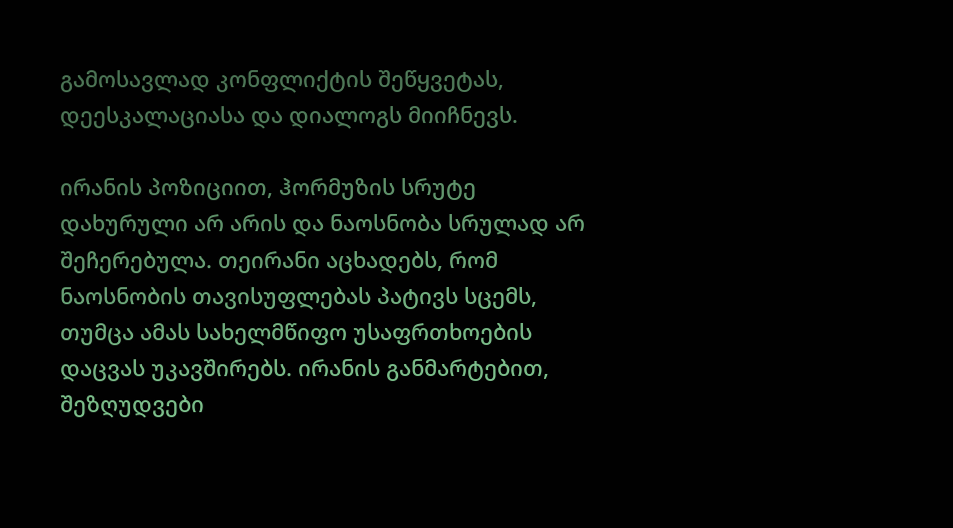გამოსავლად კონფლიქტის შეწყვეტას, დეესკალაციასა და დიალოგს მიიჩნევს.

ირანის პოზიციით, ჰორმუზის სრუტე დახურული არ არის და ნაოსნობა სრულად არ შეჩერებულა. თეირანი აცხადებს, რომ ნაოსნობის თავისუფლებას პატივს სცემს, თუმცა ამას სახელმწიფო უსაფრთხოების დაცვას უკავშირებს. ირანის განმარტებით, შეზღუდვები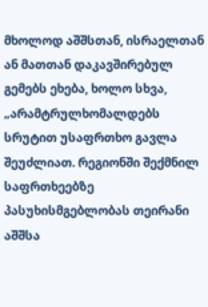მხოლოდ აშშსთან, ისრაელთან ან მათთან დაკავშირებულ გემებს ეხება, ხოლო სხვა, „არამტრულხომალდებს სრუტით უსაფრთხო გავლა შეუძლიათ. რეგიონში შექმნილ საფრთხეებზე პასუხისმგებლობას თეირანი აშშსა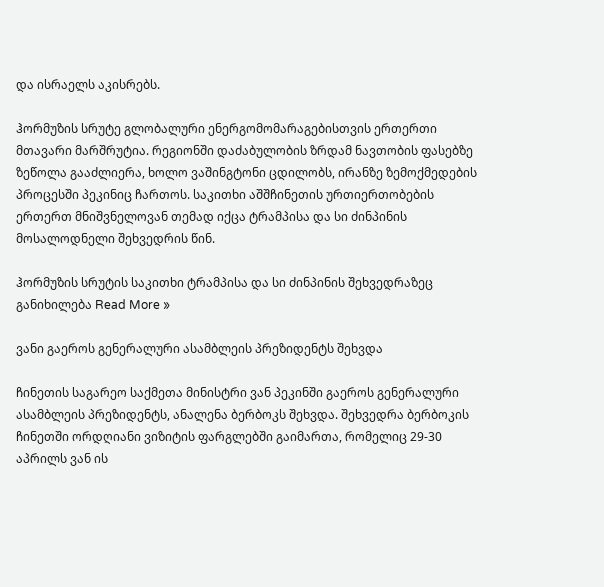და ისრაელს აკისრებს.

ჰორმუზის სრუტე გლობალური ენერგომომარაგებისთვის ერთერთი მთავარი მარშრუტია. რეგიონში დაძაბულობის ზრდამ ნავთობის ფასებზე ზეწოლა გააძლიერა, ხოლო ვაშინგტონი ცდილობს, ირანზე ზემოქმედების პროცესში პეკინიც ჩართოს. საკითხი აშშჩინეთის ურთიერთობების ერთერთ მნიშვნელოვან თემად იქცა ტრამპისა და სი ძინპინის მოსალოდნელი შეხვედრის წინ.

ჰორმუზის სრუტის საკითხი ტრამპისა და სი ძინპინის შეხვედრაზეც განიხილება Read More »

ვანი გაეროს გენერალური ასამბლეის პრეზიდენტს შეხვდა

ჩინეთის საგარეო საქმეთა მინისტრი ვან პეკინში გაეროს გენერალური ასამბლეის პრეზიდენტს, ანალენა ბერბოკს შეხვდა. შეხვედრა ბერბოკის ჩინეთში ორდღიანი ვიზიტის ფარგლებში გაიმართა, რომელიც 29-30 აპრილს ვან ის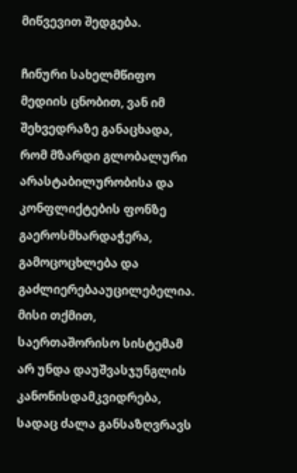მიწვევით შედგება.

ჩინური სახელმწიფო მედიის ცნობით, ვან იმ შეხვედრაზე განაცხადა, რომ მზარდი გლობალური არასტაბილურობისა და კონფლიქტების ფონზე გაეროსმხარდაჭერა, გამოცოცხლება და გაძლიერებააუცილებელია. მისი თქმით, საერთაშორისო სისტემამ არ უნდა დაუშვასჯუნგლის კანონისდამკვიდრება, სადაც ძალა განსაზღვრავს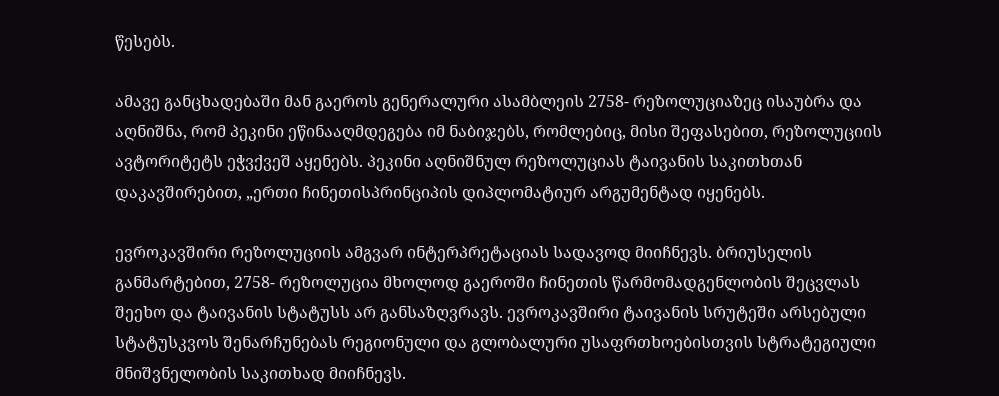წესებს.

ამავე განცხადებაში მან გაეროს გენერალური ასამბლეის 2758- რეზოლუციაზეც ისაუბრა და აღნიშნა, რომ პეკინი ეწინააღმდეგება იმ ნაბიჯებს, რომლებიც, მისი შეფასებით, რეზოლუციის ავტორიტეტს ეჭვქვეშ აყენებს. პეკინი აღნიშნულ რეზოლუციას ტაივანის საკითხთან დაკავშირებით, „ერთი ჩინეთისპრინციპის დიპლომატიურ არგუმენტად იყენებს.

ევროკავშირი რეზოლუციის ამგვარ ინტერპრეტაციას სადავოდ მიიჩნევს. ბრიუსელის განმარტებით, 2758- რეზოლუცია მხოლოდ გაეროში ჩინეთის წარმომადგენლობის შეცვლას შეეხო და ტაივანის სტატუსს არ განსაზღვრავს. ევროკავშირი ტაივანის სრუტეში არსებული სტატუსკვოს შენარჩუნებას რეგიონული და გლობალური უსაფრთხოებისთვის სტრატეგიული მნიშვნელობის საკითხად მიიჩნევს.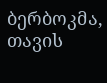ბერბოკმა, თავის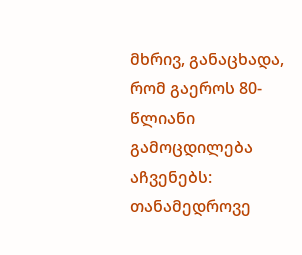მხრივ, განაცხადა, რომ გაეროს 80-წლიანი გამოცდილება აჩვენებს: თანამედროვე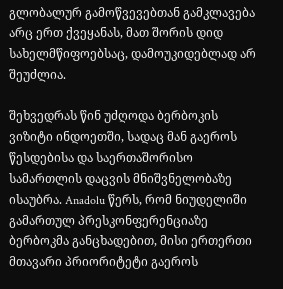გლობალურ გამოწვევებთან გამკლავება არც ერთ ქვეყანას, მათ შორის დიდ სახელმწიფოებსაც, დამოუკიდებლად არ შეუძლია.

შეხვედრას წინ უძღოდა ბერბოკის ვიზიტი ინდოეთში, სადაც მან გაეროს წესდებისა და საერთაშორისო სამართლის დაცვის მნიშვნელობაზე ისაუბრა. Anadolu წერს, რომ ნიუდელიში გამართულ პრესკონფერენციაზე ბერბოკმა განცხადებით, მისი ერთერთი მთავარი პრიორიტეტი გაეროს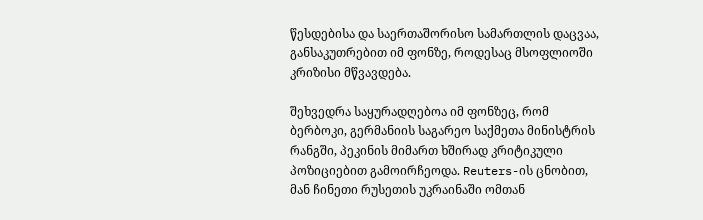წესდებისა და საერთაშორისო სამართლის დაცვაა, განსაკუთრებით იმ ფონზე, როდესაც მსოფლიოში კრიზისი მწვავდება.

შეხვედრა საყურადღებოა იმ ფონზეც, რომ ბერბოკი, გერმანიის საგარეო საქმეთა მინისტრის რანგში, პეკინის მიმართ ხშირად კრიტიკული პოზიციებით გამოირჩეოდა. Reuters-ის ცნობით, მან ჩინეთი რუსეთის უკრაინაში ომთან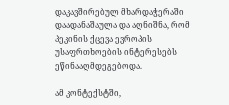დაკავშირებულ მხარდაჭერაში დაადანაშაულა და აღნიშნა, რომ პეკინის ქცევა ევროპის უსაფრთხოების ინტერესებს ეწინააღმდეგებოდა.

ამ კონტექსტში,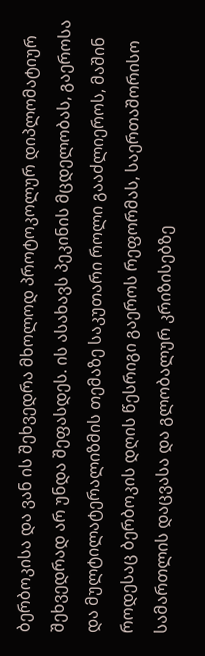ბერბოკისა და ვან ის შეხვედრა მხოლოდ პროტოკოლურ დიპლომატიურ შეხვედრად არ უნდა შეფასდეს. ის ასახავს პეკინის მცდელობას, გაეროსა და მულტილატერალიზმის თემაზე საკუთარი როლი გააძლიეროს, მაშინ როდესაც ბერბოკის დღის წესრიგი გაეროს რეფორმას, საერთაშორისო სამართლის დაცვასა და გლობალურ კრიზისებზე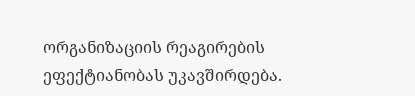ორგანიზაციის რეაგირების ეფექტიანობას უკავშირდება.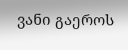ვანი გაეროს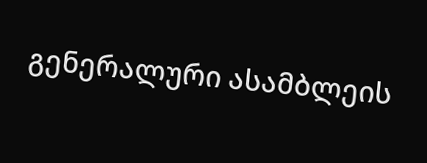გენერალური ასამბლეის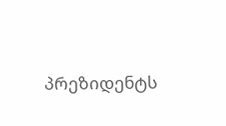პრეზიდენტს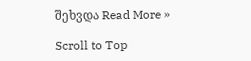შეხვდა Read More »

Scroll to Top